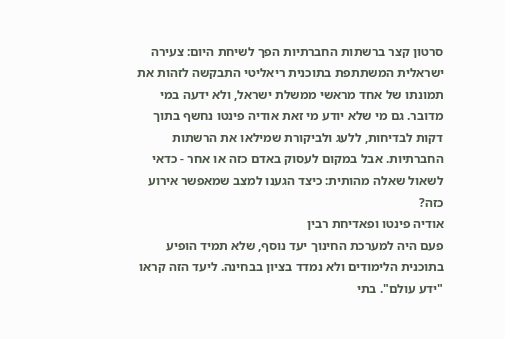סרטון קצר ברשתות החברתיות הפך לשיחת היום: צעירה ישראלית המשתתפת בתוכנית ריאליטי התבקשה לזהות את תמונתו של אחד מראשי ממשלת ישראל, ולא ידעה במי מדובר. גם מי שלא יודע מי זאת אודיה פינטו נחשף בתוך דקות לבדיחות, ללעג ולביקורת שמילאו את הרשתות החברתיות. אבל במקום לעסוק באדם כזה או אחר - כדאי לשאול שאלה מהותית: כיצד הגענו למצב שמאפשר אירוע כזה?
אודיה פינטו ופאדיחת רבין
פעם היה למערכת החינוך יעד נוסף, שלא תמיד הופיע בתוכנית הלימודים ולא נמדד בציון בבחינה. ליעד הזה קראו "ידע עולם". בתי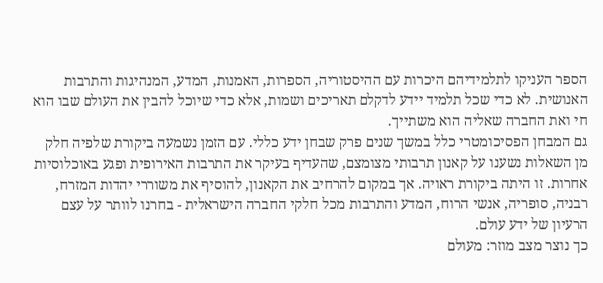הספר העניקו לתלמידיהם היכרות עם ההיסטוריה, הספרות, האמנות, המדע, המנהיגות והתרבות האנושית. לא כדי שכל תלמיד יידע לדקלם תאריכים ושמות, אלא כדי שיוכל להבין את העולם שבו הוא חי ואת החברה שאליה הוא משתייך.
גם המבחן הפסיכומטרי כלל במשך שנים פרק שבחן ידע כללי. עם הזמן נשמעה ביקורת שלפיה חלק מן השאלות נשענו על קאנון תרבותי מצומצם, שהעדיף בעיקר את התרבות האירופית ופגע באוכלוסיות אחרות. זו היתה ביקורת ראויה. אך במקום להרחיב את הקאנון, להוסיף את משוררי יהדות המזרח, רבניה, סופריה, אנשי הרוח, המדע והתרבות מכל חלקי החברה הישראלית - בחרנו לוותר על עצם הרעיון של ידע עולם.
כך נוצר מצב מוזר: מעולם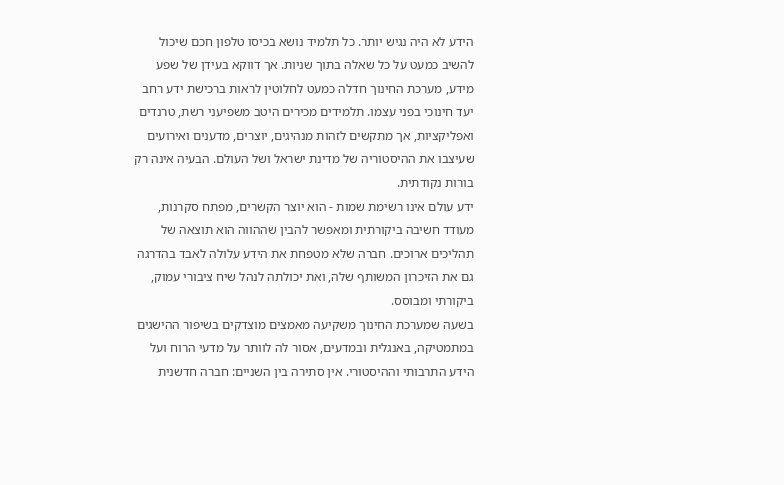הידע לא היה נגיש יותר. כל תלמיד נושא בכיסו טלפון חכם שיכול להשיב כמעט על כל שאלה בתוך שניות. אך דווקא בעידן של שפע מידע, מערכת החינוך חדלה כמעט לחלוטין לראות ברכישת ידע רחב יעד חינוכי בפני עצמו. תלמידים מכירים היטב משפיעני רשת, טרנדים ואפליקציות, אך מתקשים לזהות מנהיגים, יוצרים, מדענים ואירועים שעיצבו את ההיסטוריה של מדינת ישראל ושל העולם. הבעיה אינה רק בורות נקודתית.
ידע עולם אינו רשימת שמות - הוא יוצר הקשרים, מפתח סקרנות, מעודד חשיבה ביקורתית ומאפשר להבין שההווה הוא תוצאה של תהליכים ארוכים. חברה שלא מטפחת את הידע עלולה לאבד בהדרגה גם את הזיכרון המשותף שלה, ואת יכולתה לנהל שיח ציבורי עמוק, ביקורתי ומבוסס.
בשעה שמערכת החינוך משקיעה מאמצים מוצדקים בשיפור ההישגים במתמטיקה, באנגלית ובמדעים, אסור לה לוותר על מדעי הרוח ועל הידע התרבותי וההיסטורי. אין סתירה בין השניים: חברה חדשנית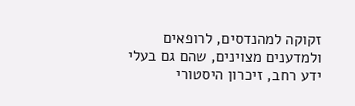זקוקה למהנדסים, לרופאים ולמדענים מצוינים, שהם גם בעלי ידע רחב, זיכרון היסטורי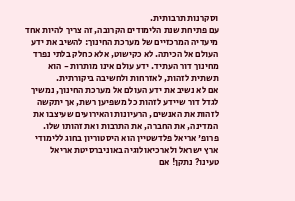וסקרנות תרבותית.
עם פתיחת שנת הלימודים הקרובה, זה צריך להיות אחד מיעדיה המרכזיים של מערכת החינוך: להשיב את ידע העולם אל הכיתה. לא כקישוט, אלא כחלק בלתי נפרד מחינוך דור העתיד. ידע עולם אינו מותרות - הוא תשתית לזהות, לאזרחות ולחשיבה ביקורתית.
אם לא נשיב את ידע העולם אל מערכת החינוך, נמשיך לגדל דור שיידע לזהות כל משפיען רשת, אך יתקשה לזהות את האנשים, הרעיונות והאירועים שעיצבו את המדינה, את החברה, את התרבות ואת זהותו שלו.
פרופ' אריאל פלדשטיין הוא היסטוריון בחוג ללימודי ארץ ישראל ולארכיאולוגיה באוניברסיטת אריאל
טעינו? נתקן! אם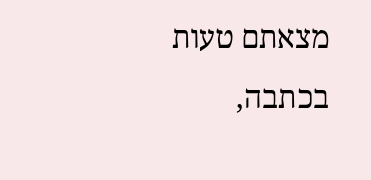מצאתם טעות בכתבה,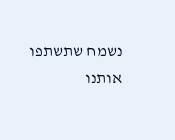נשמח שתשתפו אותנו